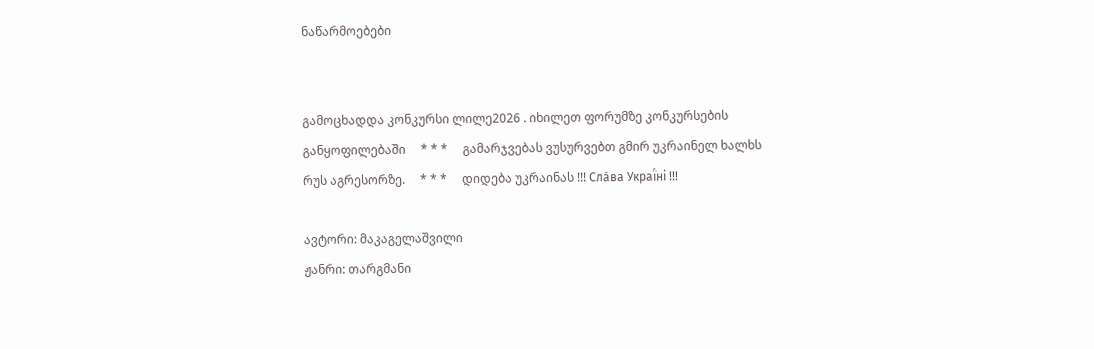ნაწარმოებები


გამოცხადდა კონკურსი ლილე2026 . იხილეთ ფორუმზე კონკურსების განყოფილებაში     * * *     გამარჯვებას ვუსურვებთ გმირ უკრაინელ ხალხს რუს აგრესორზე.     * * *     დიდება უკრაინას !!! Сла́ва Украї́ні !!!

ავტორი: მაკაგელაშვილი
ჟანრი: თარგმანი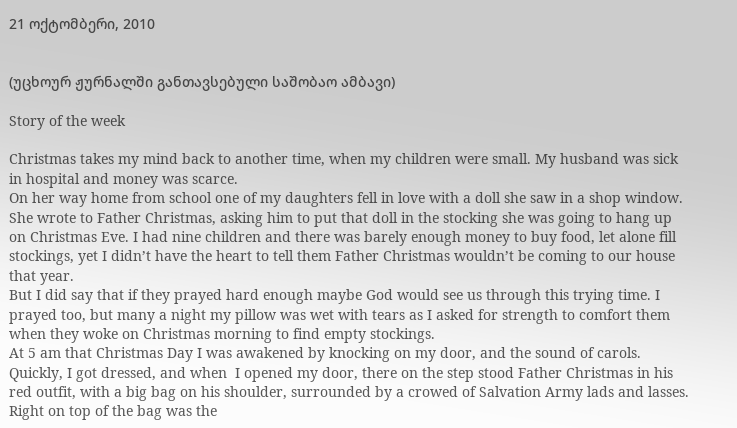21 ოქტომბერი, 2010


(უცხოურ ჟურნალში განთავსებული საშობაო ამბავი)

Story of the week

Christmas takes my mind back to another time, when my children were small. My husband was sick in hospital and money was scarce.
On her way home from school one of my daughters fell in love with a doll she saw in a shop window. She wrote to Father Christmas, asking him to put that doll in the stocking she was going to hang up on Christmas Eve. I had nine children and there was barely enough money to buy food, let alone fill stockings, yet I didn’t have the heart to tell them Father Christmas wouldn’t be coming to our house that year.
But I did say that if they prayed hard enough maybe God would see us through this trying time. I prayed too, but many a night my pillow was wet with tears as I asked for strength to comfort them when they woke on Christmas morning to find empty stockings.
At 5 am that Christmas Day I was awakened by knocking on my door, and the sound of carols. Quickly, I got dressed, and when  I opened my door, there on the step stood Father Christmas in his red outfit, with a big bag on his shoulder, surrounded by a crowed of Salvation Army lads and lasses.
Right on top of the bag was the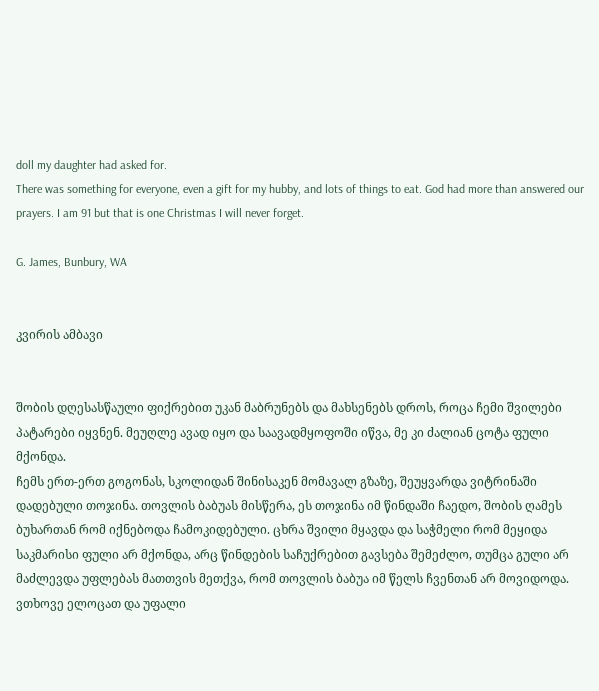doll my daughter had asked for.
There was something for everyone, even a gift for my hubby, and lots of things to eat. God had more than answered our prayers. I am 91 but that is one Christmas I will never forget.

G. James, Bunbury, WA


კვირის ამბავი


შობის დღესასწაული ფიქრებით უკან მაბრუნებს და მახსენებს დროს, როცა ჩემი შვილები პატარები იყვნენ. მეუღლე ავად იყო და საავადმყოფოში იწვა, მე კი ძალიან ცოტა ფული მქონდა.
ჩემს ერთ-ერთ გოგონას, სკოლიდან შინისაკენ მომავალ გზაზე, შეუყვარდა ვიტრინაში დადებული თოჯინა. თოვლის ბაბუას მისწერა, ეს თოჯინა იმ წინდაში ჩაედო, შობის ღამეს ბუხართან რომ იქნებოდა ჩამოკიდებული. ცხრა შვილი მყავდა და საჭმელი რომ მეყიდა საკმარისი ფული არ მქონდა, არც წინდების საჩუქრებით გავსება შემეძლო, თუმცა გული არ მაძლევდა უფლებას მათთვის მეთქვა, რომ თოვლის ბაბუა იმ წელს ჩვენთან არ მოვიდოდა.
ვთხოვე ელოცათ და უფალი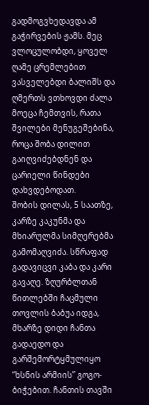გადმოგვხედავდა ამ გაჭირვების ჟამს. მეც ვლოცულობდი, ყოველ ღამე ცრემლებით ვასველებდი ბალიშს და ღმერთს ვთხოვდი ძალა მოეცა ჩემთვის, რათა შვილები მენუგეშებინა, როცა შობა დილით გაიღვიძებდნენ და ცარიელი წინდები დახვდებოდათ.
შობის დილას, 5 საათზე, კარზე კაკუნმა და მხიარულმა სიმღერებმა გამომაღვიძა. სწრაფად გადავიცვი კაბა და კარი გავაღე. ზღურბლთან წითლებში ჩაცმული თოვლის ბაბუა იდგა, მხარზე დიდი ჩანთა გადაედო და გარშემორტყმულიყო “ხსნის არმიის” გოგო-ბიჭებით. ჩანთის თავში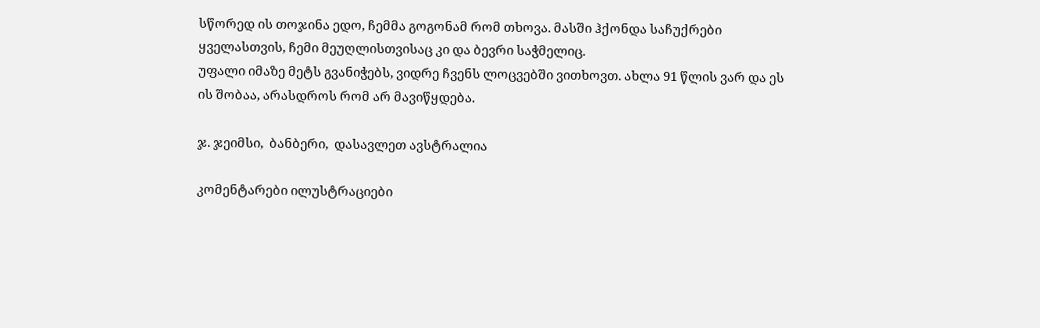სწორედ ის თოჯინა ედო, ჩემმა გოგონამ რომ თხოვა. მასში ჰქონდა საჩუქრები ყველასთვის, ჩემი მეუღლისთვისაც კი და ბევრი საჭმელიც.
უფალი იმაზე მეტს გვანიჭებს, ვიდრე ჩვენს ლოცვებში ვითხოვთ. ახლა 91 წლის ვარ და ეს ის შობაა, არასდროს რომ არ მავიწყდება.

ჯ. ჯეიმსი,  ბანბერი,  დასავლეთ ავსტრალია

კომენტარები ილუსტრაციები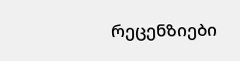რეცენზიები